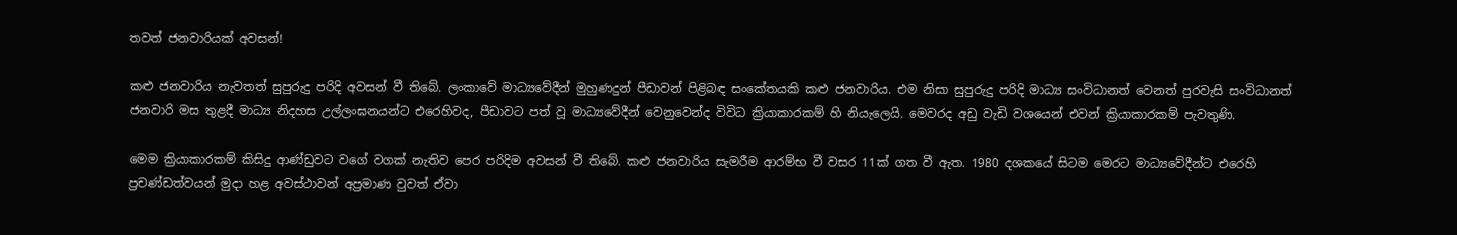තවත් ජනවාරියක් අවසන්!

කළු ජනවාරිය නැවතත් සුපුරුදු පරිදි අවසන් වී තිබේ. ලංකාවේ මාධ්‍යවේදීන් මුහුණදුන් පීඩාවන් පිළිබඳ සංකේතයකි කළු ජනවාරිය. එම නිසා සුපුරුදු පරිදි මාධ්‍ය සංවිධානත් වෙනත් පුරවැසි සංවිධානත් ජනවාරි මස තුළදී මාධ්‍ය නිදහස උල්ලංඝනයන්ට එරෙහිවද, පීඩාවට පත් වූ මාධ්‍යවේදීන් වෙනුවෙන්ද විවිධ ක්‍රියාකාරකම් හි නියැලෙයි. මෙවරද අඩු වැඩි වශයෙන් එවන් ක්‍රියාකාරකම් පැවතුණි.

මෙම ක්‍රියාකාරකම් කිසිදු ආණ්ඩුවට වගේ වගක් නැතිව පෙර පරිදිම අවසන් වී තිබේ. කළු ජනවාරිය සැමරීම ආරම්භ වී වසර 11ක් ගත වී ඇත. 1980 දශකයේ සිටම මෙරට මාධ්‍යවේදීන්ට එරෙහි ප්‍රචණ්ඩත්වයන් මුදා හළ අවස්ථාවන් අප්‍රමාණ වුවත් ඒවා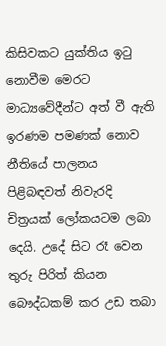කිසිවකට යුක්තිය ඉටු නොවීම මෙරට මාධ්‍යවේදීන්ට අත් වී ඇති ඉරණම පමණක් නොව නීතියේ පාලනය පිළිබඳවත් නිවැරදි චිත්‍රයක් ලෝකයටම ලබා දෙයි. උදේ සිට රෑ වෙන තුරු පිරිත් කියන බෞද්ධකම් කර උඩ තබා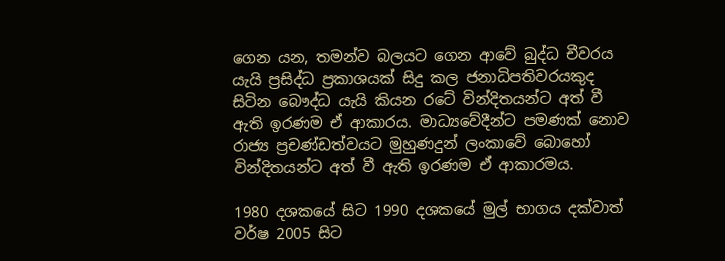ගෙන යන, තමන්ව බලයට ගෙන ආවේ බුද්ධ චීවරය යැයි ප්‍රසිද්ධ ප්‍රකාශයක් සිදු කල ජනාධිපතිවරයකුද සිටින බෞද්ධ යැයි කියන රටේ වින්දිතයන්ට අත් වී ඇති ඉරණම ඒ ආකාරය. මාධ්‍යවේදීන්ට පමණක් නොව රාජ්‍ය ප්‍රචණ්ඩත්වයට මුහුණදුන් ලංකාවේ බොහෝ වින්දිතයන්ට අත් වී ඇති ඉරණම ඒ ආකාරමය.

1980 දශකයේ සිට 1990 දශකයේ මුල් භාගය දක්වාත් වර්ෂ 2005 සිට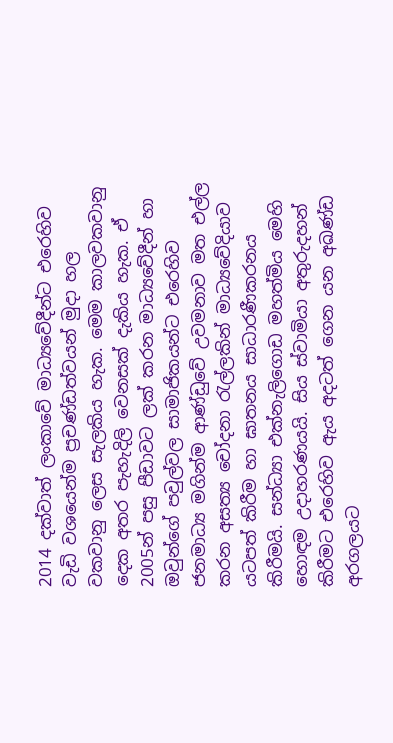2014 දක්වාත් ලංකාවේ මාධ්‍යවේදීන්ට එරෙහිව වැඩි වශයෙන්ම ප්‍රචණ්ඩත්වයන් මුදා හල වකවානු ලෙස සැලකිය හැක. මෙම කාලවකවානු දෙක අතර පැහැදිලි වෙනසක් දැකිය හැක. ඒ 2005න් පසු පීඩාවට ලක් කරන මාධ්‍යවේදීන් හා ඔවුන්ගේ පවුල්වල සාමාජිකයන්ට එරෙහිව ජනමාධ්‍ය මගින්ම ආණ්ඩුවේ උවමනාව මත එල්ල කරන අසත්‍ය චෝදනා රැල්ලකින් මාධ්‍යවේදියාව යටපත් කිරීම හා ඝාතනය සාධාරණීකරනය කිරීමයි. සන්ධ්‍යා එක්නැලිගොඩ මහත්මිය මෙහි හොඳම උදාහරණයයි. සිය ස්වාමියා අතුරුදහන් කිරීමට එරෙහිව ඇය අදටත් ගෙන යන අඛණ්ඩ අරගලයට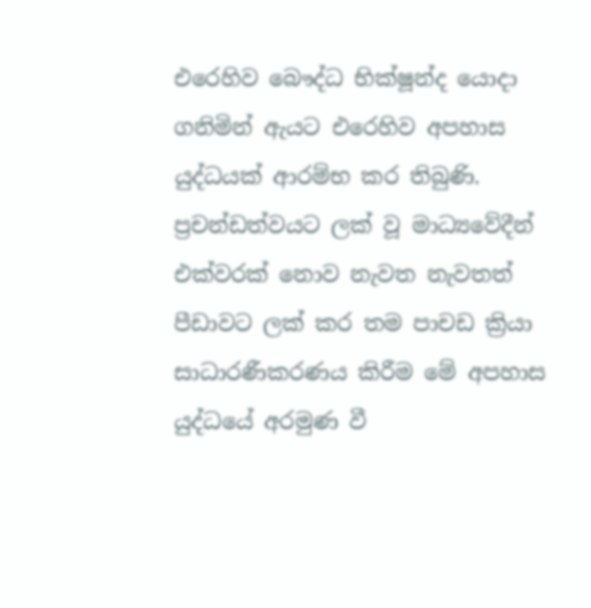එරෙහිව බෞද්ධ භික්ෂූන්ද යොදා ගනිමින් ඇයට එරෙහිව අපහාස යුද්ධයක් ආරම්භ කර තිබුණි. ප්‍රචන්ඩත්වයට ලක් වූ මාධ්‍යවේදීන් එක්වරක් නොව නැවත නැවතත් පීඩාවට ලක් කර තම පාචඩ ක්‍රියා සාධාරණීකරණය කිරීම මේ අපහාස යුද්ධයේ අරමුණ වී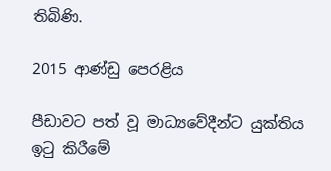තිබිණි.

2015 ආණ්ඩු පෙරළිය

පීඩාවට පත් වූ මාධ්‍යවේදීන්ට යුක්තිය ඉටු කිරීමේ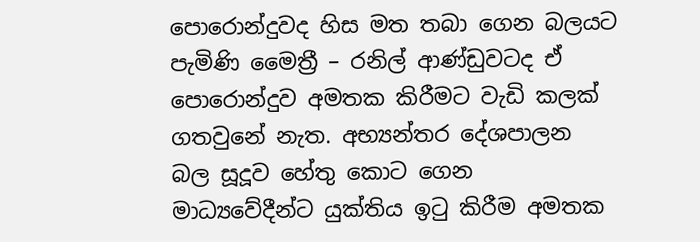පොරොන්දුවද හිස මත තබා ගෙන බලයට පැමිණි මෛත්‍රී – රනිල් ආණ්ඩුවටද ඒ පොරොන්දුව අමතක කිරීමට වැඩි කලක් ගතවුනේ නැත. අභ්‍යන්තර දේශපාලන බල සූදූව හේතු කොට ගෙන මාධ්‍යවේදීන්ට යුක්තිය ඉටු කිරීම අමතක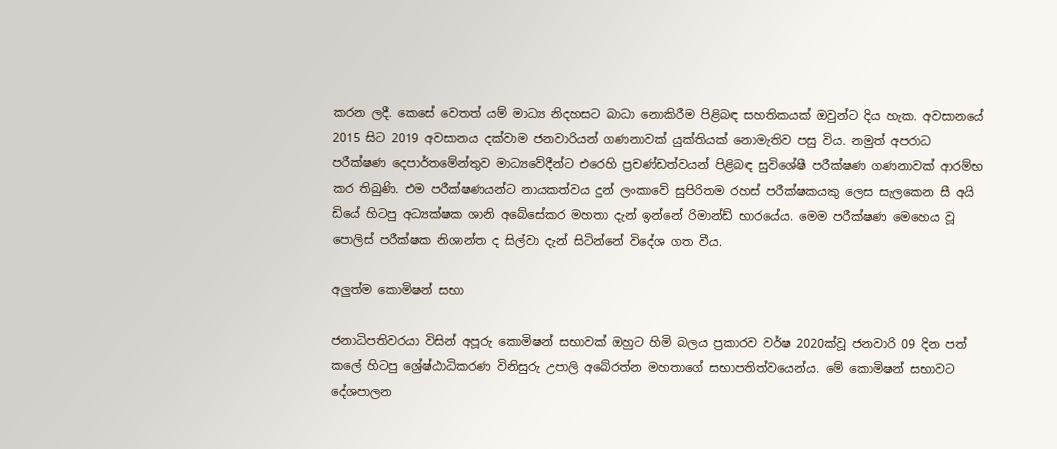කරන ලදී. කෙසේ වෙතත් යම් මාධ්‍ය නිදහසට බාධා නොකිරීම පිළිබඳ සහතිකයක් ඔවුන්ට දිය හැක. අවසානයේ 2015 සිට 2019 අවසානය දක්වාම ජනවාරියන් ගණනාවක් යුක්තියක් නොමැතිව පසු විය. නමුත් අපරාධ පරීක්ෂණ දෙපාර්තමේන්තුව මාධ්‍යවේදීන්ට එරෙහි ප්‍රචණ්ඩත්වයන් පිළිබඳ සුවිශේෂී පරීක්ෂණ ගණනාවක් ආරම්භ කර තිබුණි. එම පරීක්ෂණයන්ට නායකත්වය දුන් ලංකාවේ සුපිරිතම රහස් පරීක්ෂකයකු ලෙස සැලකෙන සී අයි ඩියේ හිටපු අධ්‍යක්ෂක ශානි අබේසේකර මහතා දැන් ඉන්නේ රිමාන්ඩ් භාරයේය. මෙම පරීක්ෂණ මෙහෙය වූ පොලිස් පරීක්ෂක නිශාන්ත ද සිල්වා දැන් සිටින්නේ විදේශ ගත වීය.

අලුත්ම කොමිෂන් සභා

ජනාධිපතිවරයා විසින් අපූරු කොමිෂන් සභාවක් ඔහුට හිමි බලය ප්‍රකාරව වර්ෂ 2020ක්වූ ජනවාරි 09 දින පත් කලේ හිටපු ශ්‍රේෂ්ඨාධිකරණ විනිසුරු උපාලි අබේරත්න මහතාගේ සභාපතිත්වයෙන්ය. මේ කොමිෂන් සභාවට දේශපාලන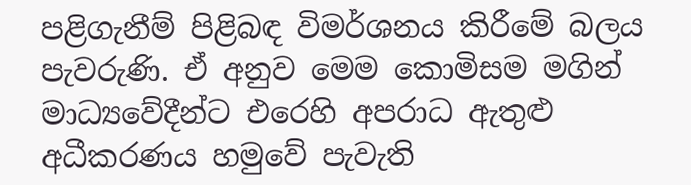පළිගැනීම් පිළිබඳ විමර්ශනය කිරීමේ බලය පැවරුණි. ඒ අනුව මෙම කොමිසම මගින් මාධ්‍යවේදීන්ට එරෙහි අපරාධ ඇතුළු අධීකරණය හමුවේ පැවැති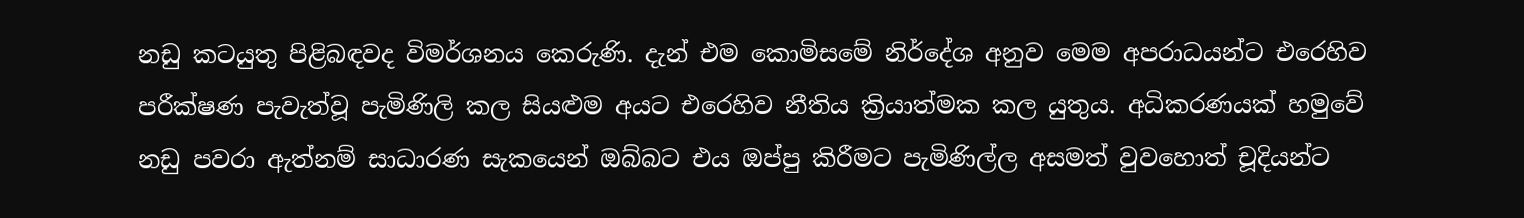නඩු කටයුතු පිළිබඳවද විමර්ශනය කෙරුණි. දැන් එම කොමිසමේ නිර්දේශ අනුව මෙම අපරාධයන්ට එරෙහිව පරීක්ෂණ පැවැත්වූ පැමිණිලි කල සියළුම අයට එරෙහිව නීතිය ක්‍රියාත්මක කල යුතුය. අධිකරණයක් හමුවේ නඩු පවරා ඇත්නම් සාධාරණ සැකයෙන් ඔබ්බට එය ඔප්පු කිරීමට පැමිණිල්ල අසමත් වුවහොත් චූදියන්ට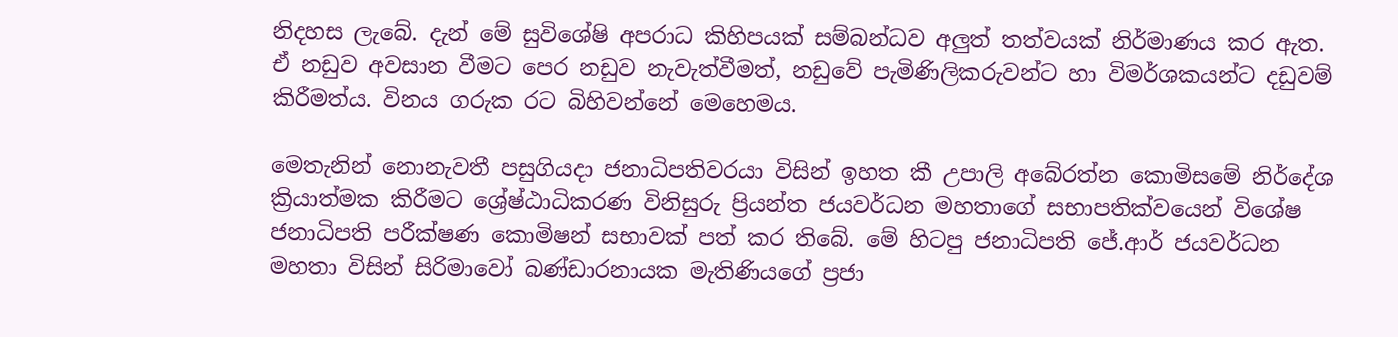නිදහස ලැබේ. දැන් මේ සුවිශේෂි අපරාධ කිහිපයක් සම්බන්ධව අලුත් තත්වයක් නිර්මාණය කර ඇත. ඒ නඩුව අවසාන වීමට පෙර නඩුව නැවැත්වීමත්, නඩුවේ පැමිණිලිකරුවන්ට හා විමර්ශකයන්ට දඩුවම් කිරීමත්ය. විනය ගරුක රට බිහිවන්නේ මෙහෙමය.

මෙතැනින් නොනැවතී පසුගියදා ජනාධිපතිවරයා විසින් ඉහත කී උපාලි අබේරත්න කොමිසමේ නිර්දේශ ක්‍රියාත්මක කිරීමට ශ්‍රේෂ්ඨාධිකරණ විනිසුරු ප්‍රියන්ත ජයවර්ධන මහතාගේ සභාපතික්වයෙන් විශේෂ ජනාධිපති පරීක්ෂණ කොමිෂන් සභාවක් පත් කර තිබේ. මේ හිටපු ජනාධිපති ජේ.ආර් ජයවර්ධන මහතා විසින් සිරිමාවෝ බණ්ඩාරනායක මැතිණියගේ ප්‍රජා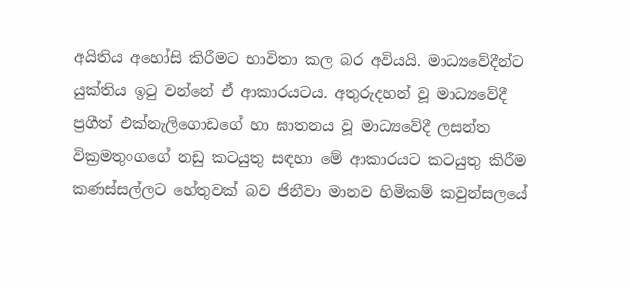අයිතිය අහෝසි කිරීමට භාවිතා කල බර අවියයි. මාධ්‍යවේදීන්ට යුක්තිය ඉටු වන්නේ ඒ ආකාරයටය. අතුරුදහන් වූ මාධ්‍යවේදී ප්‍රගීත් එක්නැලිගොඩගේ හා ඝාතනය වූ මාධ්‍යවේදී ලසන්ත වික්‍රමතුංගගේ නඩු කටයුතු සඳහා මේ ආකාරයට කටයුතු කිරීම කණස්සල්ලට හේතුවක් බව ජිනීවා මානව හිමිකම් කවුන්සලයේ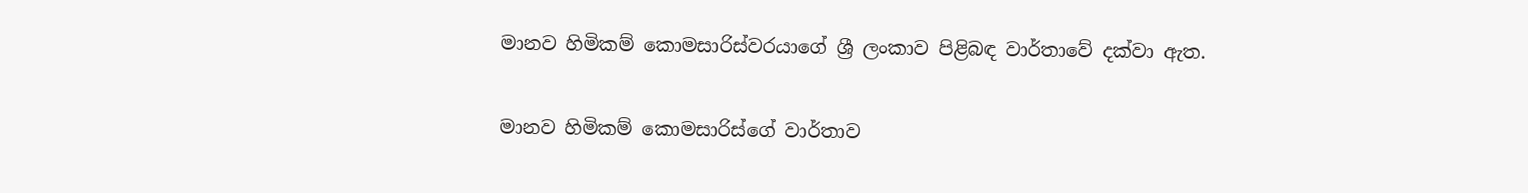මානව හිමිකම් කොමසාරිස්වරයාගේ ශ්‍රී ලංකාව පිළිබඳ වාර්තාවේ දක්වා ඇත.

මානව හිමිකම් කොමසාරිස්ගේ වාර්තාව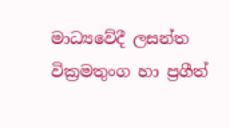මාධ්‍යවේදී ලසන්ත වික්‍රමතුංග හා ප්‍රගීත්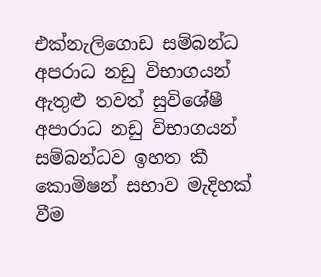එක්නැලිගොඩ සම්බන්ධ අපරාධ නඩු විභාගයන් ඇතුළු තවත් සුවිශේෂී අපාරාධ නඩු විභාගයන් සම්බන්ධව ඉහත කී කොමිෂන් සභාව මැදිහක් වීම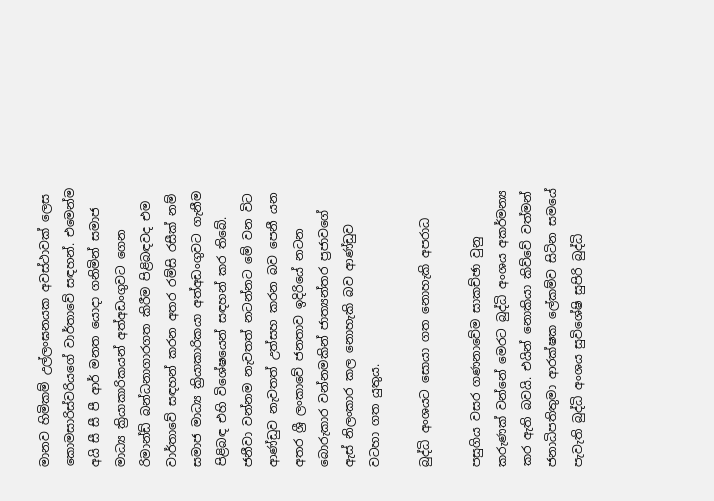මානව හිමිකම් උල්ලංඝනයක අවස්ථාවක් ලෙස කොමසාරිස්වරියගේ වාර්තාවේ සඳහන්. එමෙන්ම අයි සී සී පී ආර් මනත යොදා ගනිමින් සමාජ මාධ්‍ය ක්‍රියාකාරිකයන් අත්අඩංගුවට ගෙන රිමාන්ඩ් බන්ධනාගාරගත කිරීම පිළිබඳවද එම වාර්තාවේ සඳහන් කරන අතර රම්සි රසීක් නම් සමාජ මාධ්‍ය ක්‍රියාකාරිකයා අත්අඩංගුවට ගැනීම පිළිබඳ එහි විශේෂයෙන් සඳහන් කර තිබේ. ජනීවා වන්නම නැවතත් නටන්නට මේ වන විට ආණ්ඩුව නැවතත් උත්සහ කරන බව පෙනී යන අතර ශ්‍රී ලංකාවේ ජනතාව ඉදිරියේ නටන බොරුකාර වන්නමකින් ජාත්‍යන්තර ප්‍රජාවගේ ඇස් නිලංකාර කල නොහැකි බව ආණ්ඩුව වටහා ගත යුතුය.

බුද්ධි අංශයට සොයා ගත නොහැකි අපරාධ

පසුගිය වසර ගණනාවේම සාකච්ඡා වුනු කරුණක් වන්නේ මෙරට බුද්ධි අංශය අකර්මන්‍ය කර ඇති බවයි. එයින් නොකියා කිව්වේ වත්මන් ජනාධිපතිතුමා ආරක්ෂක ලේකම්ව සිටින සමයේ පැවැති බුද්ධි අංශය සුවිශේෂි සුපිරි බුද්ධි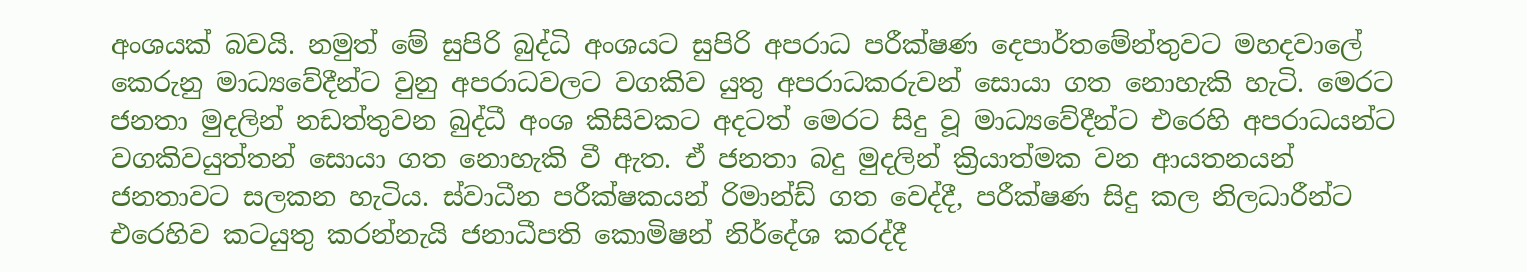අංශයක් බවයි. නමුත් මේ සුපිරි බුද්ධි අංශයට සුපිරි අපරාධ පරීක්ෂණ දෙපාර්තමේන්තුවට මහදවාලේ කෙරුනු මාධ්‍යවේදීන්ට වුනු අපරාධවලට වගකිව යුතු අපරාධකරුවන් සොයා ගත නොහැකි හැටි. මෙරට ජනතා මුදලින් නඩත්තුවන බුද්ධී අංශ කිසිවකට අදටත් මෙරට සිදු වූ මාධ්‍යවේදීන්ට එරෙහි අපරාධයන්ට වගකිවයුත්තන් සොයා ගත නොහැකි වී ඇත. ඒ ජනතා බදු මුදලින් ක්‍රියාත්මක වන ආයතනයන් ජනතාවට සලකන හැටිය. ස්වාධීන පරීක්ෂකයන් රිමාන්ඩ් ගත වෙද්දී, පරීක්ෂණ සිදු කල නිලධාරීන්ට එරෙහිව කටයුතු කරන්නැයි ජනාධීපති කොමිෂන් නිර්දේශ කරද්දී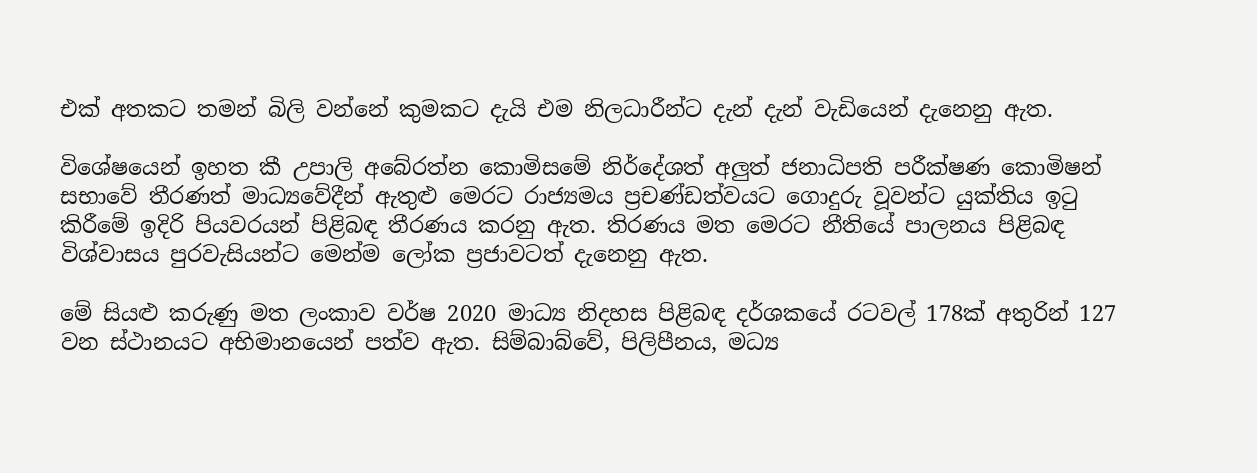එක් අතකට තමන් බිලි වන්නේ කුමකට දැයි එම නිලධාරීන්ට දැන් දැන් වැඩියෙන් දැනෙනු ඇත.

විශේෂයෙන් ඉහත කී උපාලි අබේරත්න කොමිසමේ නිර්දේශත් අලුත් ජනාධිපති පරීක්ෂණ කොමිෂන් සභාවේ තීරණත් මාධ්‍යවේදීන් ඇතුළු මෙරට රාජ්‍යමය ප්‍රචණ්ඩත්වයට ගොදුරු වූවන්ට යුක්තිය ඉටු කිරීමේ ඉදිරි පියවරයන් පිළිබඳ තීරණය කරනු ඇත. තිරණය මත මෙරට නීතියේ පාලනය පිළිබඳ විශ්වාසය පුරවැසියන්ට මෙන්ම ලෝක ප්‍රජාවටත් දැනෙනු ඇත.

මේ සියළු කරුණු මත ලංකාව වර්ෂ 2020 මාධ්‍ය නිදහස පිළිබඳ දර්ශකයේ රටවල් 178ක් අතුරින් 127 වන ස්ථානයට අභිමානයෙන් පත්ව ඇත. සිම්බාබ්වේ, පිලිපීනය, මධ්‍ය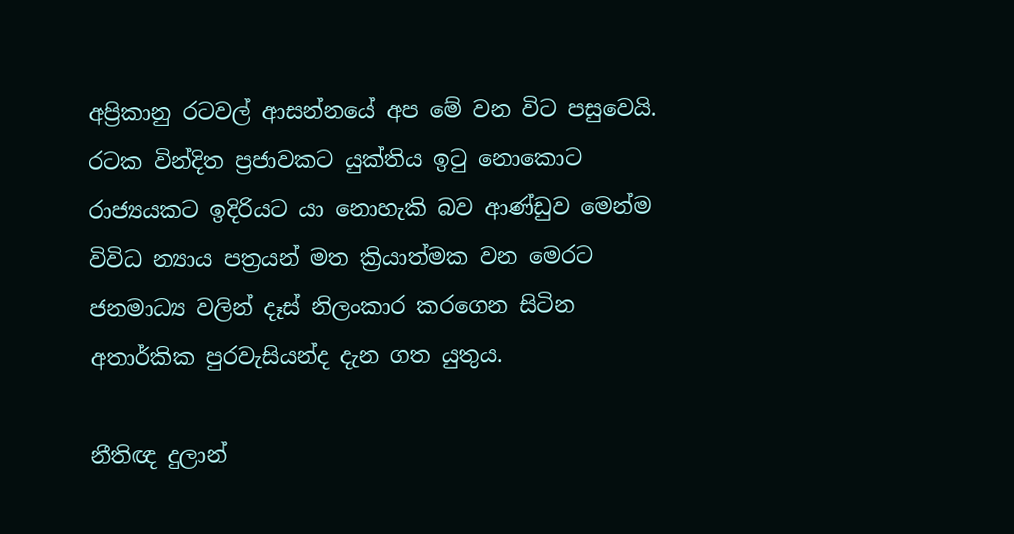අප්‍රිකානු රටවල් ආසන්නයේ අප මේ වන විට පසුවෙයි. රටක වින්දිත ප්‍රජාවකට යුක්තිය ඉටු නොකොට රාජ්‍යයකට ඉදිරියට යා නොහැකි බව ආණ්ඩුව මෙන්ම විවිධ න්‍යාය පත්‍රයන් මත ක්‍රියාත්මක වන මෙරට ජනමාධ්‍ය වලින් දෑස් නිලංකාර කරගෙන සිටින අතාර්කික පුරවැසියන්ද දැන ගත යුතුය.

නීතිඥ දුලාන්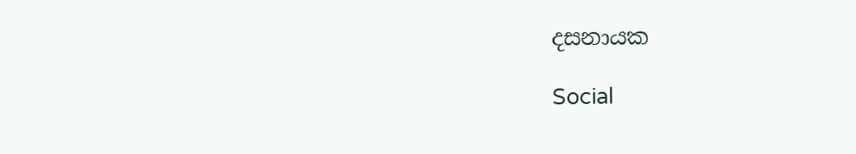දසනායක

Social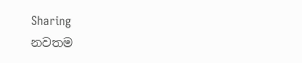Sharing
නවතම